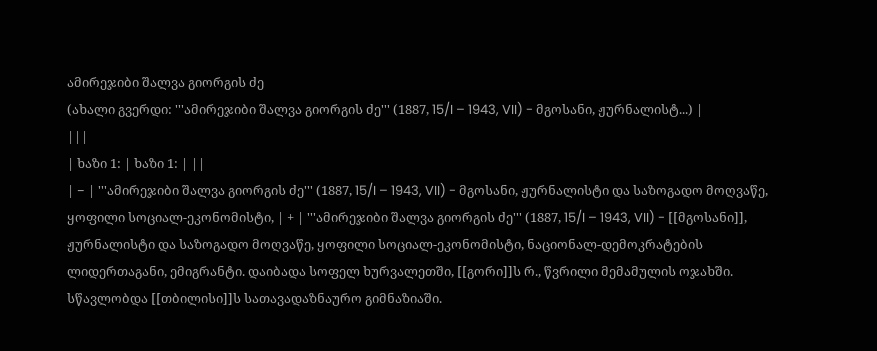ამირეჯიბი შალვა გიორგის ძე
(ახალი გვერდი: '''ამირეჯიბი შალვა გიორგის ძე''' (1887, 15/I – 1943, VII) - მგოსანი, ჟურნალისტ...) |
|||
| ხაზი 1: | ხაზი 1: | ||
| − | '''ამირეჯიბი შალვა გიორგის ძე''' (1887, 15/I – 1943, VII) - მგოსანი, ჟურნალისტი და საზოგადო მოღვაწე, ყოფილი სოციალ-ეკონომისტი, | + | '''ამირეჯიბი შალვა გიორგის ძე''' (1887, 15/I – 1943, VII) - [[მგოსანი]], ჟურნალისტი და საზოგადო მოღვაწე, ყოფილი სოციალ-ეკონომისტი, ნაციონალ-დემოკრატების ლიდერთაგანი, ემიგრანტი. დაიბადა სოფელ ხურვალეთში, [[გორი]]ს რ., წვრილი მემამულის ოჯახში. სწავლობდა [[თბილისი]]ს სათავადაზნაურო გიმნაზიაში.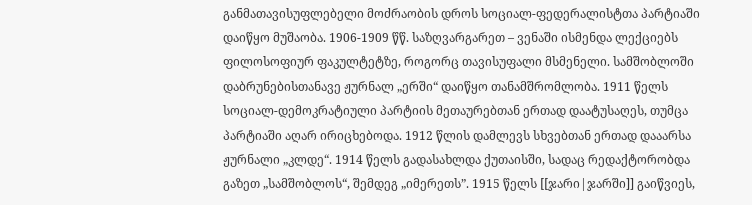განმათავისუფლებელი მოძრაობის დროს სოციალ-ფედერალისტთა პარტიაში დაიწყო მუშაობა. 1906-1909 წწ. საზღვარგარეთ – ვენაში ისმენდა ლექციებს ფილოსოფიურ ფაკულტეტზე, როგორც თავისუფალი მსმენელი. სამშობლოში დაბრუნებისთანავე ჟურნალ „ერში“ დაიწყო თანამშრომლობა. 1911 წელს სოციალ-დემოკრატიული პარტიის მეთაურებთან ერთად დაატუსაღეს, თუმცა პარტიაში აღარ ირიცხებოდა. 1912 წლის დამლევს სხვებთან ერთად დააარსა ჟურნალი „კლდე“. 1914 წელს გადასახლდა ქუთაისში, სადაც რედაქტორობდა გაზეთ „სამშობლოს“, შემდეგ „იმერეთს”. 1915 წელს [[ჯარი|ჯარში]] გაიწვიეს,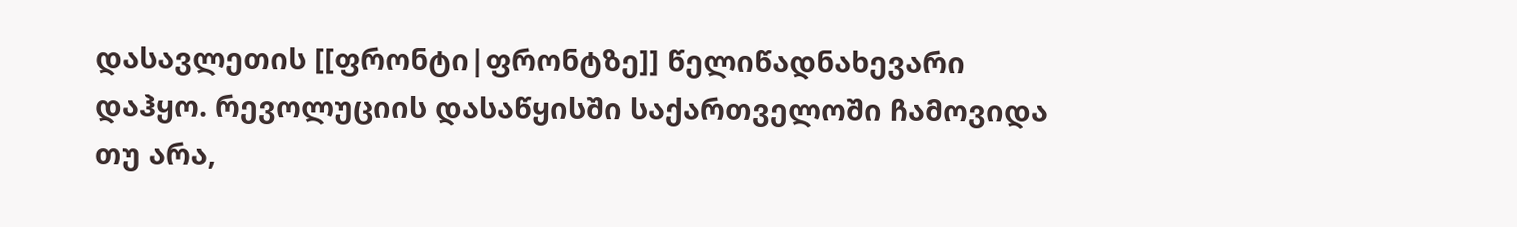დასავლეთის [[ფრონტი|ფრონტზე]] წელიწადნახევარი დაჰყო. რევოლუციის დასაწყისში საქართველოში ჩამოვიდა თუ არა,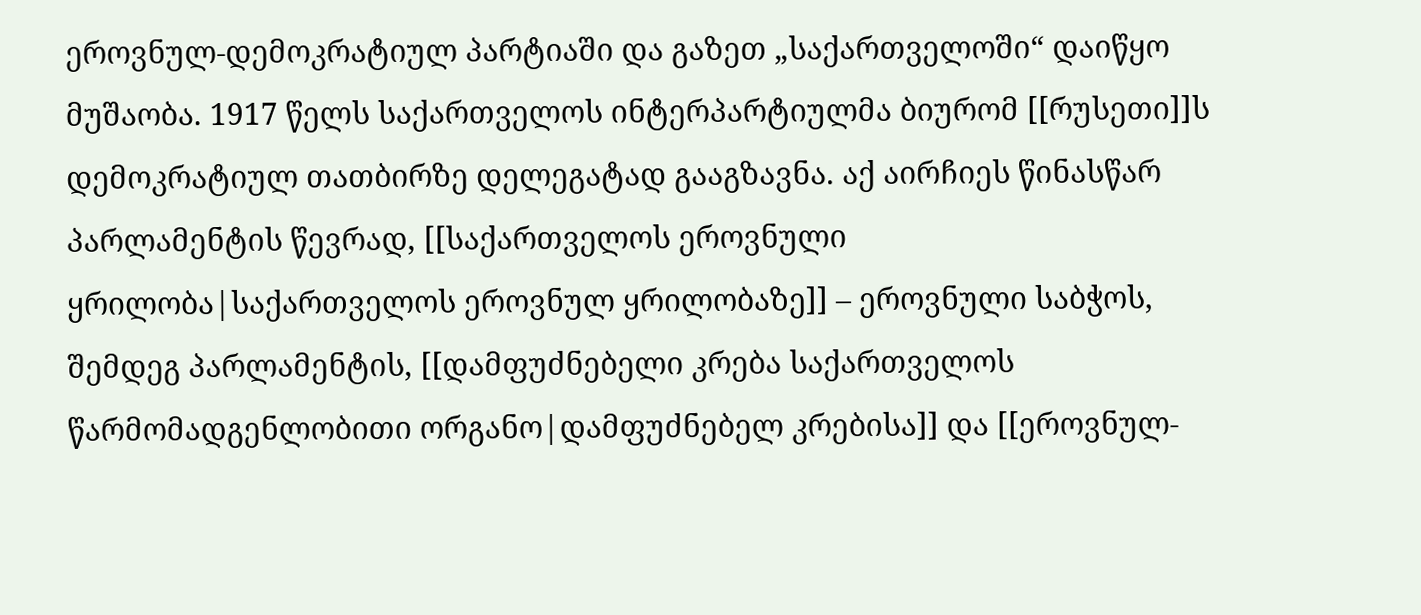ეროვნულ-დემოკრატიულ პარტიაში და გაზეთ „საქართველოში“ დაიწყო მუშაობა. 1917 წელს საქართველოს ინტერპარტიულმა ბიურომ [[რუსეთი]]ს დემოკრატიულ თათბირზე დელეგატად გააგზავნა. აქ აირჩიეს წინასწარ პარლამენტის წევრად, [[საქართველოს ეროვნული ყრილობა|საქართველოს ეროვნულ ყრილობაზე]] – ეროვნული საბჭოს, შემდეგ პარლამენტის, [[დამფუძნებელი კრება საქართველოს წარმომადგენლობითი ორგანო|დამფუძნებელ კრებისა]] და [[ეროვნულ-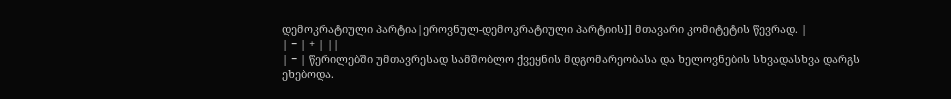დემოკრატიული პარტია|ეროვნულ-დემოკრატიული პარტიის]] მთავარი კომიტეტის წევრად. |
| − | + | ||
| − | წერილებში უმთავრესად სამშობლო ქვეყნის მდგომარეობასა და ხელოვნების სხვადასხვა დარგს ეხებოდა.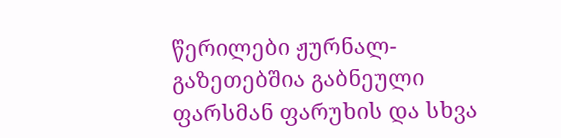წერილები ჟურნალ-გაზეთებშია გაბნეული ფარსმან ფარუხის და სხვა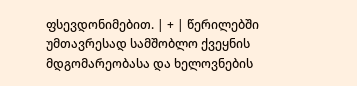ფსევდონიმებით. | + | წერილებში უმთავრესად სამშობლო ქვეყნის მდგომარეობასა და ხელოვნების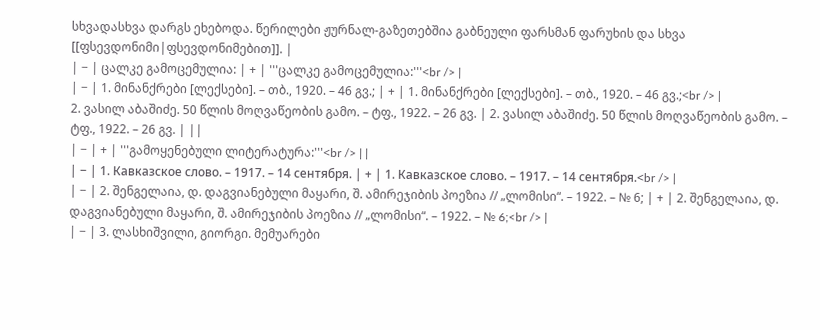სხვადასხვა დარგს ეხებოდა. წერილები ჟურნალ-გაზეთებშია გაბნეული ფარსმან ფარუხის და სხვა [[ფსევდონიმი|ფსევდონიმებით]]. |
| − | ცალკე გამოცემულია: | + | '''ცალკე გამოცემულია:'''<br /> |
| − | 1. მინანქრები [ლექსები]. – თბ., 1920. – 46 გვ.; | + | 1. მინანქრები [ლექსები]. – თბ., 1920. – 46 გვ.;<br /> |
2. ვასილ აბაშიძე. 50 წლის მოღვაწეობის გამო. – ტფ., 1922. – 26 გვ. | 2. ვასილ აბაშიძე. 50 წლის მოღვაწეობის გამო. – ტფ., 1922. – 26 გვ. | ||
| − | + | '''გამოყენებული ლიტერატურა:'''<br /> | |
| − | 1. Кавказское слово. – 1917. – 14 сентября. | + | 1. Кавказское слово. – 1917. – 14 сентября.<br /> |
| − | 2. შენგელაია, დ. დაგვიანებული მაყარი, შ. ამირეჯიბის პოეზია // „ლომისი“. – 1922. – № 6; | + | 2. შენგელაია, დ. დაგვიანებული მაყარი, შ. ამირეჯიბის პოეზია // „ლომისი“. – 1922. – № 6;<br /> |
| − | 3. ლასხიშვილი, გიორგი. მემუარები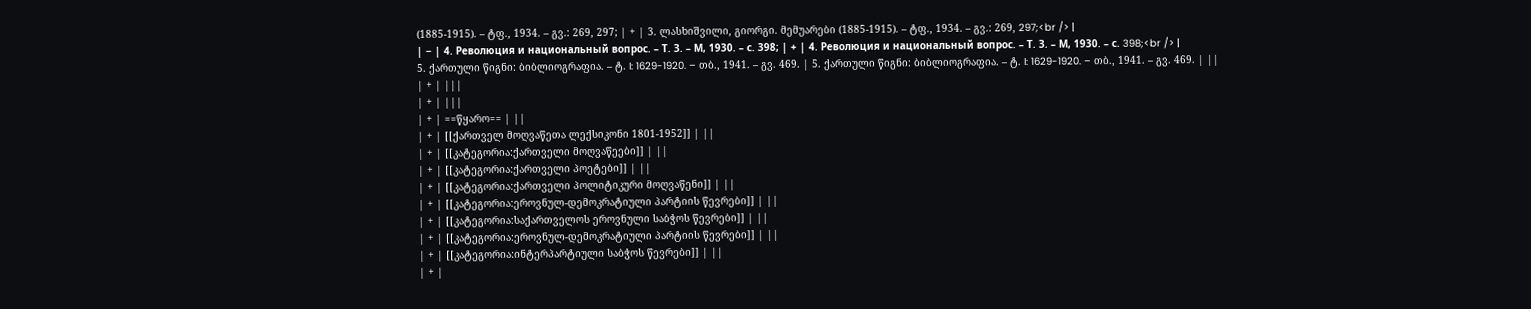(1885-1915). – ტფ., 1934. – გვ.: 269, 297; | + | 3. ლასხიშვილი, გიორგი. მემუარები (1885-1915). – ტფ., 1934. – გვ.: 269, 297;<br /> |
| − | 4. Революция и национальный вопрос. – Т. З. – М, 1930. – с. 398; | + | 4. Революция и национальный вопрос. – Т. З. – М, 1930. – с. 398;<br /> |
5. ქართული წიგნი: ბიბლიოგრაფია. – ტ. I: 1629-1920. – თბ., 1941. – გვ. 469. | 5. ქართული წიგნი: ბიბლიოგრაფია. – ტ. I: 1629-1920. – თბ., 1941. – გვ. 469. | ||
| + | |||
| + | |||
| + | ==წყარო== | ||
| + | [[ქართველ მოღვაწეთა ლექსიკონი 1801-1952]] | ||
| + | [[კატეგორია:ქართველი მოღვაწეები]] | ||
| + | [[კატეგორია:ქართველი პოეტები]] | ||
| + | [[კატეგორია:ქართველი პოლიტიკური მოღვაწენი]] | ||
| + | [[კატეგორია:ეროვნულ-დემოკრატიული პარტიის წევრები]] | ||
| + | [[კატეგორია:საქართველოს ეროვნული საბჭოს წევრები]] | ||
| + | [[კატეგორია:ეროვნულ-დემოკრატიული პარტიის წევრები]] | ||
| + | [[კატეგორია:ინტერპარტიული საბჭოს წევრები]] | ||
| + |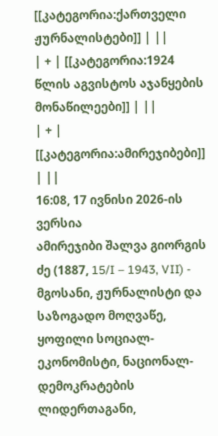[[კატეგორია:ქართველი ჟურნალისტები]] | ||
| + | [[კატეგორია:1924 წლის აგვისტოს აჯანყების მონაწილეები]] | ||
| + | [[კატეგორია:ამირეჯიბები]] | ||
16:08, 17 ივნისი 2026-ის ვერსია
ამირეჯიბი შალვა გიორგის ძე (1887, 15/I – 1943, VII) - მგოსანი, ჟურნალისტი და საზოგადო მოღვაწე, ყოფილი სოციალ-ეკონომისტი, ნაციონალ-დემოკრატების ლიდერთაგანი,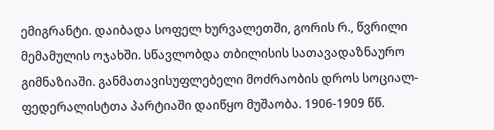ემიგრანტი. დაიბადა სოფელ ხურვალეთში, გორის რ., წვრილი მემამულის ოჯახში. სწავლობდა თბილისის სათავადაზნაურო გიმნაზიაში. განმათავისუფლებელი მოძრაობის დროს სოციალ-ფედერალისტთა პარტიაში დაიწყო მუშაობა. 1906-1909 წწ.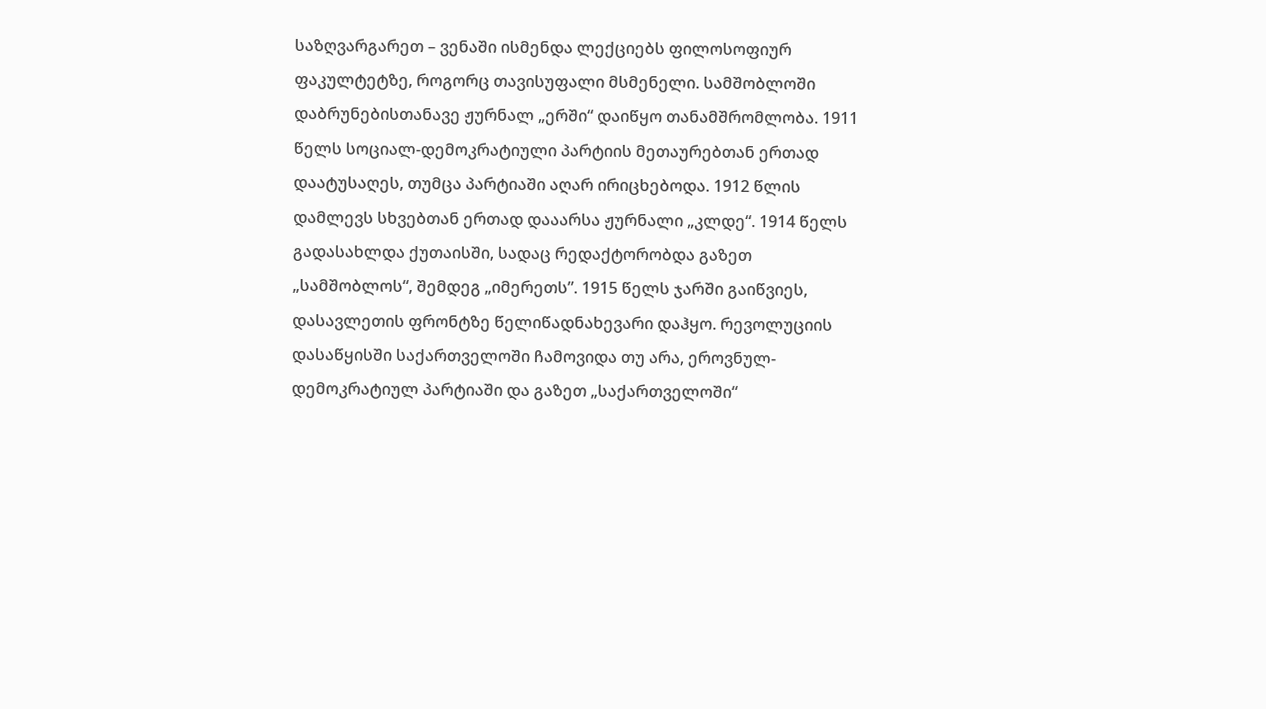საზღვარგარეთ – ვენაში ისმენდა ლექციებს ფილოსოფიურ ფაკულტეტზე, როგორც თავისუფალი მსმენელი. სამშობლოში დაბრუნებისთანავე ჟურნალ „ერში“ დაიწყო თანამშრომლობა. 1911 წელს სოციალ-დემოკრატიული პარტიის მეთაურებთან ერთად დაატუსაღეს, თუმცა პარტიაში აღარ ირიცხებოდა. 1912 წლის დამლევს სხვებთან ერთად დააარსა ჟურნალი „კლდე“. 1914 წელს გადასახლდა ქუთაისში, სადაც რედაქტორობდა გაზეთ „სამშობლოს“, შემდეგ „იმერეთს”. 1915 წელს ჯარში გაიწვიეს, დასავლეთის ფრონტზე წელიწადნახევარი დაჰყო. რევოლუციის დასაწყისში საქართველოში ჩამოვიდა თუ არა, ეროვნულ-დემოკრატიულ პარტიაში და გაზეთ „საქართველოში“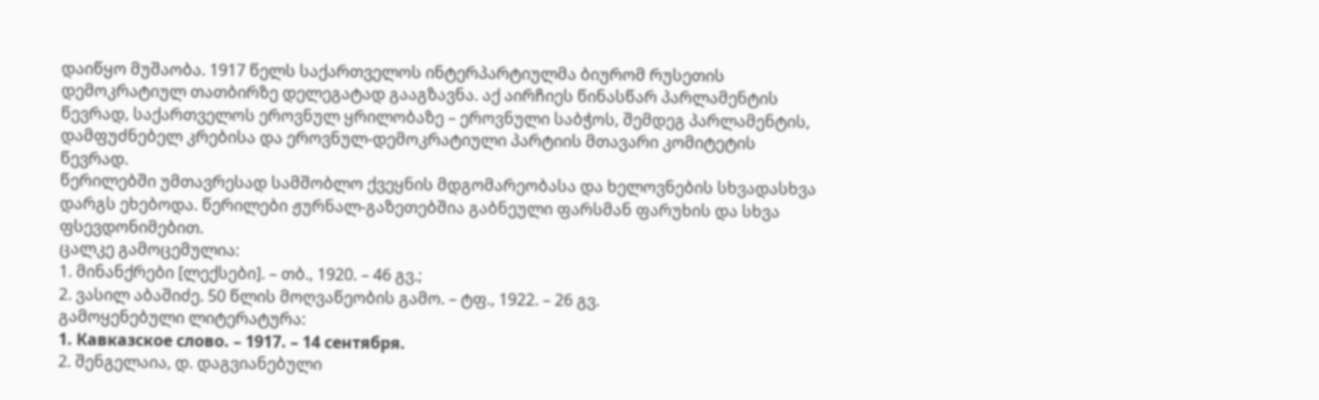დაიწყო მუშაობა. 1917 წელს საქართველოს ინტერპარტიულმა ბიურომ რუსეთის დემოკრატიულ თათბირზე დელეგატად გააგზავნა. აქ აირჩიეს წინასწარ პარლამენტის წევრად, საქართველოს ეროვნულ ყრილობაზე – ეროვნული საბჭოს, შემდეგ პარლამენტის, დამფუძნებელ კრებისა და ეროვნულ-დემოკრატიული პარტიის მთავარი კომიტეტის წევრად.
წერილებში უმთავრესად სამშობლო ქვეყნის მდგომარეობასა და ხელოვნების სხვადასხვა დარგს ეხებოდა. წერილები ჟურნალ-გაზეთებშია გაბნეული ფარსმან ფარუხის და სხვა ფსევდონიმებით.
ცალკე გამოცემულია:
1. მინანქრები [ლექსები]. – თბ., 1920. – 46 გვ.;
2. ვასილ აბაშიძე. 50 წლის მოღვაწეობის გამო. – ტფ., 1922. – 26 გვ.
გამოყენებული ლიტერატურა:
1. Кавказское слово. – 1917. – 14 сентября.
2. შენგელაია, დ. დაგვიანებული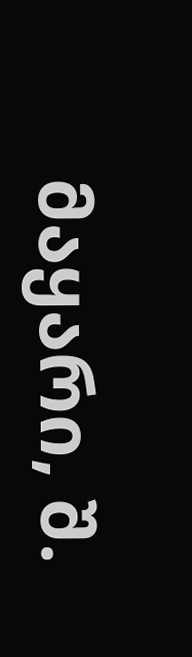მაყარი, შ.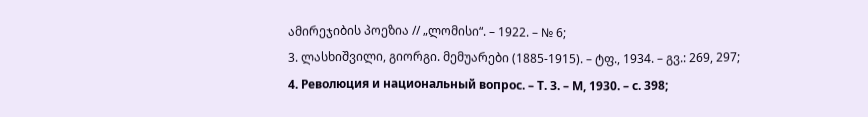ამირეჯიბის პოეზია // „ლომისი“. – 1922. – № 6;
3. ლასხიშვილი, გიორგი. მემუარები (1885-1915). – ტფ., 1934. – გვ.: 269, 297;
4. Революция и национальный вопрос. – Т. З. – М, 1930. – с. 398;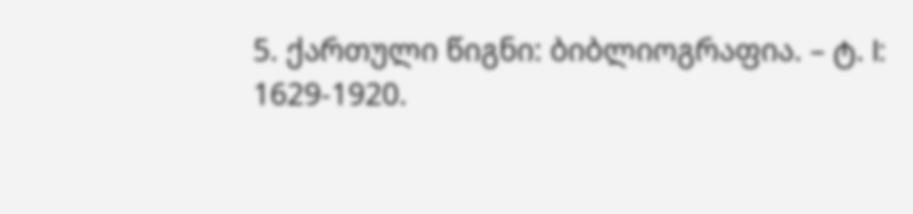5. ქართული წიგნი: ბიბლიოგრაფია. – ტ. I: 1629-1920.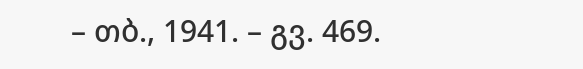– თბ., 1941. – გვ. 469.